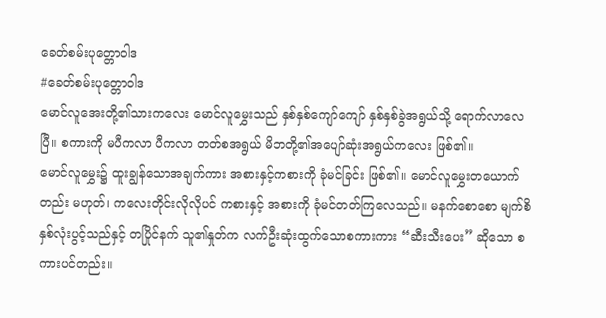ခေတ်စမ်းပုတ္တောဝါဒ
#ခေတ်စမ်းပုတ္တောဝါဒ
မောင်လူအေးတို့၏သားကလေး မောင်လူမွှေးသည် နှစ်နှစ်ကျော်ကျော် နှစ်နှစ်ခွဲအရွယ်သို့ ရောက်လာလေပြီ။ စကားကို မပီကလာ ပီကလာ တတ်စအရွယ် မိဘတို့၏အပျော်ဆုံးအရွယ်ကလေး ဖြစ်၏။
မောင်လူမွှေး၌ ထူးချွန်သောအချက်ကား အစားနှင့်ကစားကို ခုံမင်ခြင်း ဖြစ်၏။ မောင်လူမွှေးတယောက်တည်း မဟုတ်၊ ကလေးတိုင်းလိုလိုပင် ကစားနှင့် အစားကို ခုံမင်တတ်ကြလေသည်။ မနက်စောစော မျက်စိနှစ်လုံးပွင့်သည်နှင့် တပြိုင်နက် သူ၏နှုတ်က လက်ဦးဆုံးထွက်သောစကားကား “ဆီးသီးပေး” ဆိုသော စကားပင်တည်း။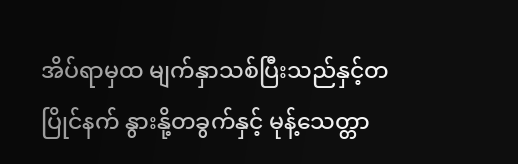အိပ်ရာမှထ မျက်နှာသစ်ပြီးသည်နှင့်တပြိုင်နက် နွားနို့တခွက်နှင့် မုန့်သေတ္တာ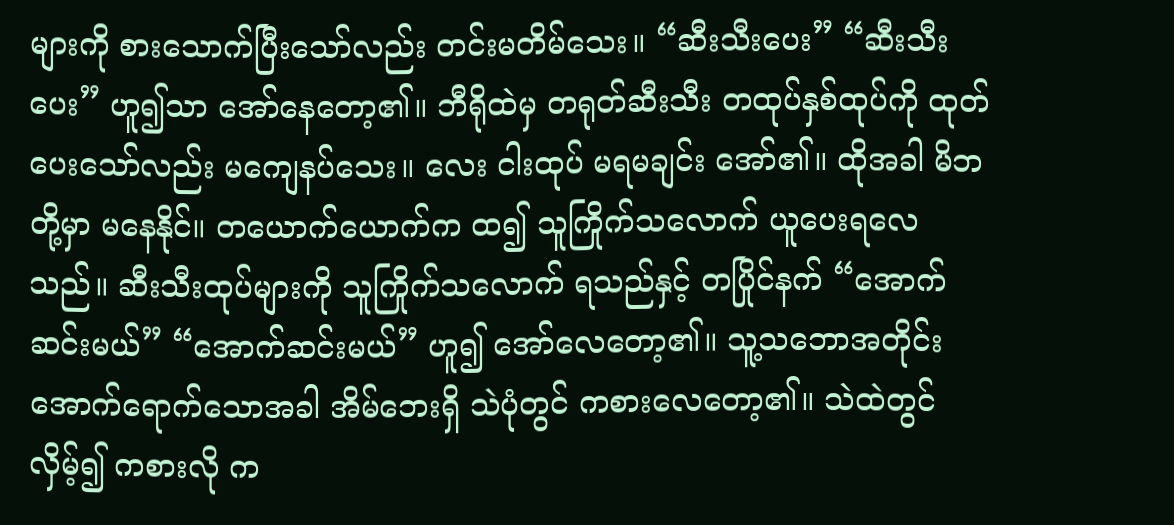များကို စားသောက်ပြီးသော်လည်း တင်းမတိမ်သေး။ “ဆီးသီးပေး” “ဆီးသီးပေး” ဟူ၍သာ အော်နေတော့၏။ ဘီရိုထဲမှ တရုတ်ဆီးသီး တထုပ်နှစ်ထုပ်ကို ထုတ်ပေးသော်လည်း မကျေနပ်သေး။ လေး ငါးထုပ် မရမချင်း အော်၏။ ထိုအခါ မိဘတို့မှာ မနေနိုင်။ တယောက်ယောက်က ထ၍ သူကြိုက်သလောက် ယူပေးရလေသည်။ ဆီးသီးထုပ်များကို သူကြိုက်သလောက် ရသည်နှင့် တပြိုင်နက် “အောက်ဆင်းမယ်” “အောက်ဆင်းမယ်” ဟူ၍ အော်လေတော့၏။ သူ့သဘောအတိုင်း အောက်ရောက်သောအခါ အိမ်ဘေးရှိ သဲပုံတွင် ကစားလေတော့၏။ သဲထဲတွင် လှိမ့်၍ ကစားလို က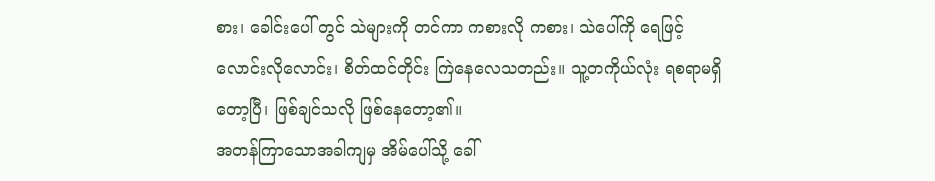စား၊ ခေါင်းပေါ် တွင် သဲများကို တင်ကာ ကစားလို ကစား၊ သဲပေါ်ကို ရေဖြင့် လောင်းလိုလောင်း၊ စိတ်ထင်တိုင်း ကြဲနေလေသတည်း။ သူ့တကိုယ်လုံး ရစရာမရှိတော့ပြီ၊ ဖြစ်ချင်သလို ဖြစ်နေတော့၏။
အတန်ကြာသောအခါကျမှ အိမ်ပေါ်သို့ ခေါ်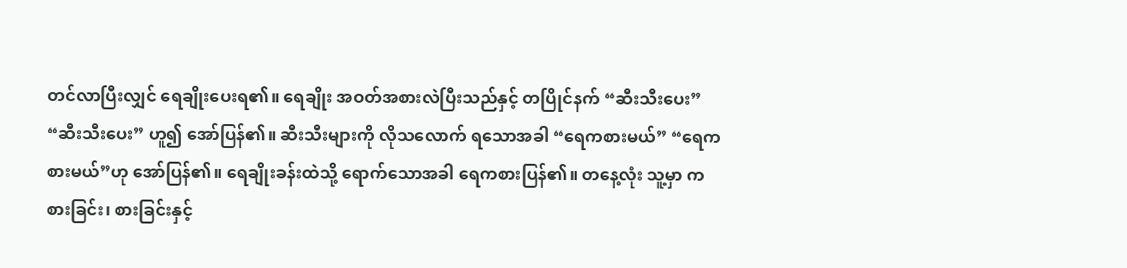တင်လာပြီးလျှင် ရေချိုးပေးရ၏။ ရေချိုး အဝတ်အစားလဲပြီးသည်နှင့် တပြိုင်နက် “ဆီးသီးပေး” “ဆီးသီးပေး” ဟူ၍ အော်ပြန်၏။ ဆီးသီးများကို လိုသလောက် ရသောအခါ “ရေကစားမယ်” “ရေကစားမယ်”ဟု အော်ပြန်၏။ ရေချိုးခန်းထဲသို့ ရောက်သောအခါ ရေကစားပြန်၏။ တနေ့လုံး သူ့မှာ ကစားခြင်း၊ စားခြင်းနှင့်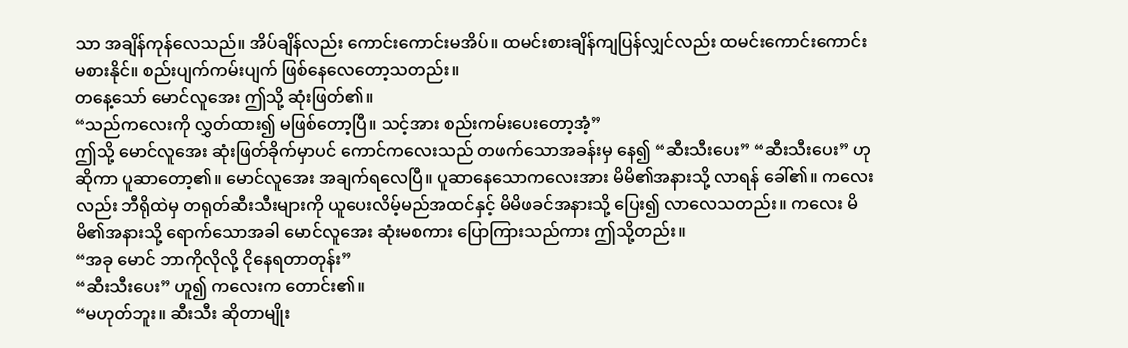သာ အချိန်ကုန်လေသည်။ အိပ်ချိန်လည်း ကောင်းကောင်းမအိပ်။ ထမင်းစားချိန်ကျပြန်လျှင်လည်း ထမင်းကောင်းကောင်း မစားနိုင်။ စည်းပျက်ကမ်းပျက် ဖြစ်နေလေတော့သတည်း။
တနေ့သော် မောင်လူအေး ဤသို့ ဆုံးဖြတ်၏။
“သည်ကလေးကို လွှတ်ထား၍ မဖြစ်တော့ပြီ။ သင့်အား စည်းကမ်းပေးတော့အံ့”
ဤသို့ မောင်လူအေး ဆုံးဖြတ်ခိုက်မှာပင် ကောင်ကလေးသည် တဖက်သောအခန်းမှ နေ၍ “ဆီးသီးပေး” “ဆီးသီးပေး” ဟု ဆိုကာ ပူဆာတော့၏။ မောင်လူအေး အချက်ရလေပြီ။ ပူဆာနေသောကလေးအား မိမိ၏အနားသို့ လာရန် ခေါ်၏။ ကလေးလည်း ဘီရိုထဲမှ တရုတ်ဆီးသီးများကို ယူပေးလိမ့်မည်အထင်နှင့် မိမိဖခင်အနားသို့ ပြေး၍ လာလေသတည်း။ ကလေး မိမိ၏အနားသို့ ရောက်သောအခါ မောင်လူအေး ဆုံးမစကား ပြောကြားသည်ကား ဤသို့တည်း။
“အခု မောင် ဘာကိုလိုလို့ ငိုနေရတာတုန်း”
“ဆီးသီးပေး” ဟူ၍ ကလေးက တောင်း၏။
“မဟုတ်ဘူး။ ဆီးသီး ဆိုတာမျိုး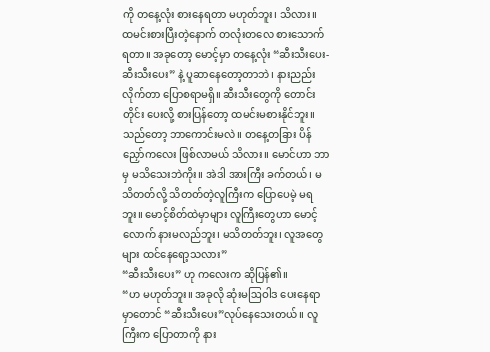ကို တနေ့လုံး စားနေရတာ မဟုတ်ဘူး၊ သိလား။ ထမင်းစားပြီးတဲ့နောက် တလုံးတလေ စားသောက်ရတာ။ အခုတော့ မောင့်မှာ တနေ့လုံး “ဆီးသီးပေး-ဆီးသီးပေး” နဲ့ ပူဆာနေတော့တာဘဲ၊ နားညည်းလိုက်တာ ပြောစရာမရှိ။ ဆီးသီးတွေကို တောင်းတိုင်း ပေးလို့ စားပြန်တော့ ထမင်းမစားနိုင်ဘူး။ သည်တော့ ဘာကောင်းမလဲ။ တနေ့တခြား ပိန်ညှော်ကလေး ဖြစ်လာမယ် သိလား။ မောင်ဟာ ဘာမှ မသိသေးဘဲကိုး။ အဲဒါ အားကြီး ခက်တယ်၊ မသိတတ်လို့ သိတတ်တဲ့လူကြီးက ပြောပေမဲ့ မရဘူး။ မောင့်စိတ်ထဲမှာများ လူကြီးတွေဟာ မောင့်လောက် နားမလည်ဘူး၊ မသိတတ်ဘူး၊ လူအတွေများ ထင်နေရော့သလား”
“ဆီးသီးပေး” ဟု ကလေးက ဆိုပြန်၏။
“ဟ မဟုတ်ဘူး။ အခုလို ဆုံးမဩဝါဒ ပေးနေရာမှာတောင် “ဆီးသီးပေး”လုပ်နေသေးတယ်။ လူကြီးက ပြောတာကို နား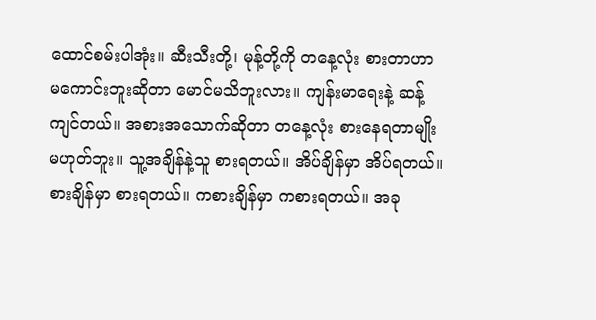ထောင်စမ်းပါအုံး။ ဆီးသီးတို့၊ မုန့်တို့ကို တနေ့လုံး စားတာဟာ မကောင်းဘူးဆိုတာ မောင်မသိဘူးလား။ ကျန်းမာရေးနဲ့ ဆန့်ကျင်တယ်။ အစားအသောက်ဆိုတာ တနေ့လုံး စားနေရတာမျိုး မဟုတ်ဘူး။ သူ့အချိန်နဲ့သူ စားရတယ်။ အိပ်ချိန်မှာ အိပ်ရတယ်။ စားချိန်မှာ စားရတယ်။ ကစားချိန်မှာ ကစားရတယ်။ အခု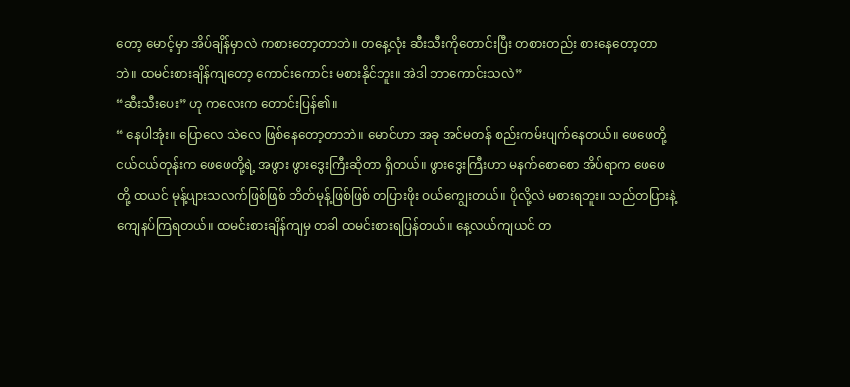တော့ မောင့်မှာ အိပ်ချိန်မှာလဲ ကစားတော့တာဘဲ။ တနေ့လုံး ဆီးသီးကိုတောင်းပြီး တစားတည်း စားနေတော့တာဘဲ။ ထမင်းစားချိန်ကျတော့ ကောင်းကောင်း မစားနိုင်ဘူး။ အဲဒါ ဘာကောင်းသလဲ”
“ဆီးသီးပေး” ဟု ကလေးက တောင်းပြန်၏။
“ နေပါအုံး။ ပြောလေ သဲလေ ဖြစ်နေတော့တာဘဲ။ မောင်ဟာ အခု အင်မတန် စည်းကမ်းပျက်နေတယ်။ ဖေဖေတို့ငယ်ငယ်တုန်းက ဖေဖေတို့ရဲ့ အဖွား ဖွားဒွေးကြီးဆိုတာ ရှိတယ်။ ဖွားဒွေးကြီးဟာ မနက်စောစော အိပ်ရာက ဖေဖေတို့ ထယင် မုန့်ပျားသလက်ဖြစ်ဖြစ် ဘိတ်မုန့်ဖြစ်ဖြစ် တပြားဖိုး ဝယ်ကျွေးတယ်။ ပိုလို့လဲ မစားရဘူး။ သည်တပြားနဲ့ ကျေနပ်ကြရတယ်။ ထမင်းစားချိန်ကျမှ တခါ ထမင်းစားရပြန်တယ်။ နေ့လယ်ကျယင် တ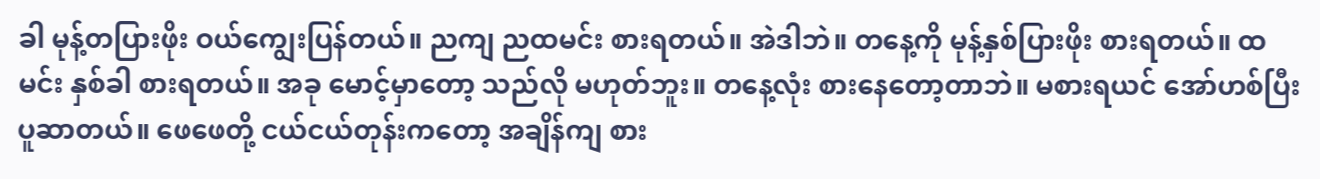ခါ မုန့်တပြားဖိုး ဝယ်ကျွေးပြန်တယ်။ ညကျ ညထမင်း စားရတယ်။ အဲဒါဘဲ။ တနေ့ကို မုန့်နှစ်ပြားဖိုး စားရတယ်။ ထမင်း နှစ်ခါ စားရတယ်။ အခု မောင့်မှာတော့ သည်လို မဟုတ်ဘူး။ တနေ့လုံး စားနေတော့တာဘဲ။ မစားရယင် အော်ဟစ်ပြီး ပူဆာတယ်။ ဖေဖေတို့ ငယ်ငယ်တုန်းကတော့ အချိန်ကျ စား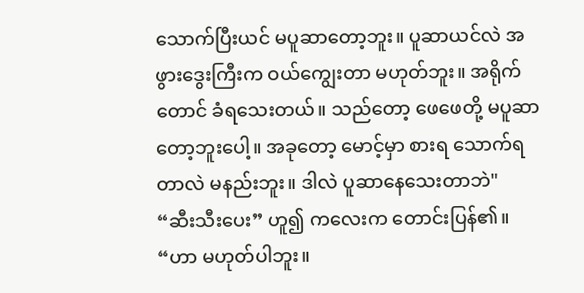သောက်ပြီးယင် မပူဆာတော့ဘူး။ ပူဆာယင်လဲ အဖွားဒွေးကြီးက ဝယ်ကျွေးတာ မဟုတ်ဘူး။ အရိုက်တောင် ခံရသေးတယ်။ သည်တော့ ဖေဖေတို့ မပူဆာတော့ဘူးပေါ့။ အခုတော့ မောင့်မှာ စားရ သောက်ရတာလဲ မနည်းဘူး။ ဒါလဲ ပူဆာနေသေးတာဘဲ"
“ဆီးသီးပေး” ဟူ၍ ကလေးက တောင်းပြန်၏။
“ဟာ မဟုတ်ပါဘူး။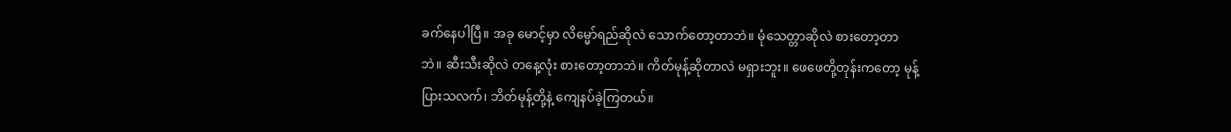ခက်နေပါပြီ။ အခု မောင့်မှာ လိမ္မော်ရည်ဆိုလဲ သောက်တော့တာဘဲ။ မုံသေတ္တာဆိုလဲ စားတော့တာဘဲ။ ဆီးသီးဆိုလဲ တနေ့လုံး စားတော့တာဘဲ။ ကိတ်မုန့်ဆိုတာလဲ မရှားဘူး။ ဖေဖေတို့တုန်းကတော့ မုန့်ပြားသလက်၊ ဘိတ်မုန့်တို့နဲ့ ကျေနပ်ခဲ့ကြတယ်။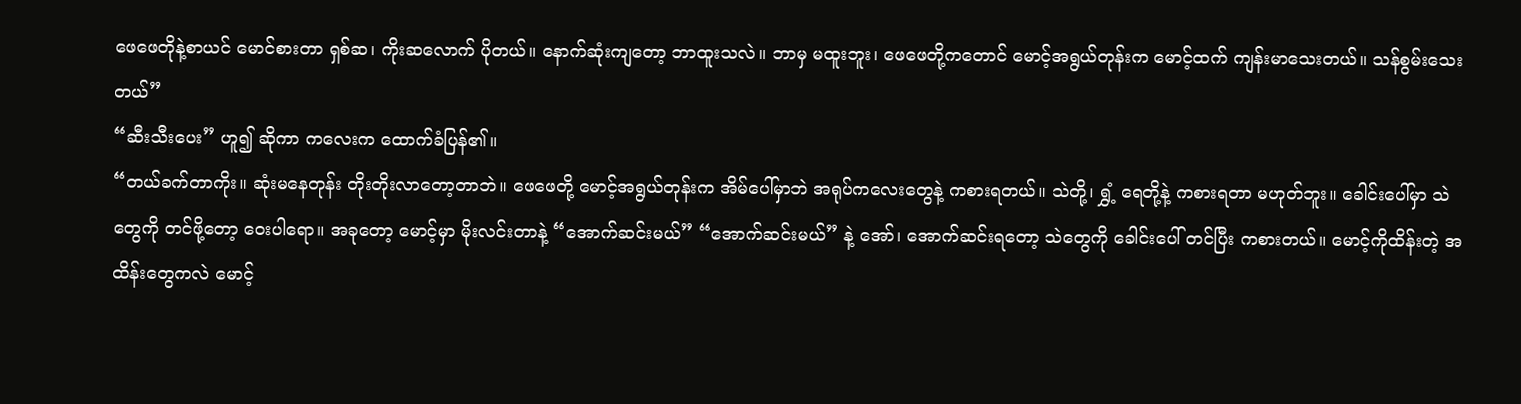ဖေဖေတိုနဲ့စာယင် မောင်စားတာ ရှစ်ဆ၊ ကိုးဆလောက် ပိုတယ်။ နောက်ဆုံးကျတော့ ဘာထူးသလဲ။ ဘာမှ မထူးဘူး၊ ဖေဖေတို့ကတောင် မောင့်အရွယ်တုန်းက မောင့်ထက် ကျန်းမာသေးတယ်။ သန်စွမ်းသေးတယ်”
“ဆီးသီးပေး” ဟူ၍ ဆိုကာ ကလေးက ထောက်ခံပြန်၏။
“တယ်ခက်တာကိုး။ ဆုံးမနေတုန်း တိုးတိုးလာတော့တာဘဲ။ ဖေဖေတို့ မောင့်အရွယ်တုန်းက အိမ်ပေါ်မှာဘဲ အရုပ်ကလေးတွေနဲ့ ကစားရတယ်။ သဲတို့၊ ရွှံ့ ရေတို့နဲ့ ကစားရတာ မဟုတ်ဘူး။ ခေါင်းပေါ်မှာ သဲတွေကို တင်ဖို့တော့ ဝေးပါရော။ အခုတော့ မောင့်မှာ မိုးလင်းတာနဲ့ “အောက်ဆင်းမယ်” “အောက်ဆင်းမယ်” နဲ့ အော်၊ အောက်ဆင်းရတော့ သဲတွေကို ခေါင်းပေါ် တင်ပြီး ကစားတယ်။ မောင့်ကိုထိန်းတဲ့ အထိန်းတွေကလဲ မောင့်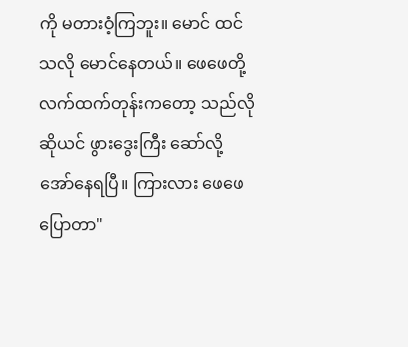ကို မတားဝံ့ကြဘူး။ မောင် ထင်သလို မောင်နေတယ်။ ဖေဖေတို့လက်ထက်တုန်းကတော့ သည်လိုဆိုယင် ဖွားဒွေးကြီး ဆော်လို့ အော်နေရပြီ။ ကြားလား ဖေဖေ ပြောတာ"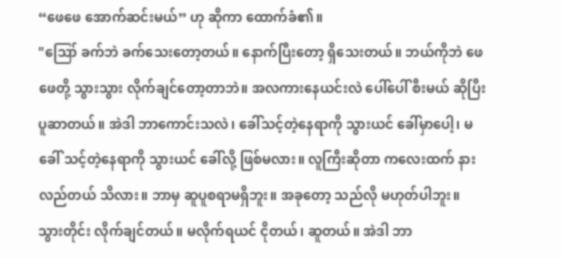“ဖေဖေ အောက်ဆင်းမယ်” ဟု ဆိုကာ ထောက်ခံ၏။
"ဪ ခက်ဘဲ ခက်သေးတော့တယ်။ နောက်ပြီးတော့ ရှိသေးတယ်။ ဘယ်ကိုဘဲ ဖေဖေတို့ သွားသွား လိုက်ချင်တော့တာဘဲ။ အလကားနေယင်းလဲ ပေါ်ပေါ် စီးမယ် ဆိုပြီး ပူဆာတယ်။ အဲဒါ ဘာကောင်းသလဲ၊ ခေါ်သင့်တဲ့နေရာကို သွားယင် ခေါ်မှာပေါ့၊ မခေါ် သင့်တဲ့နေရာကို သွားယင် ခေါ်လို့ ဖြစ်မလား။ လူကြီးဆိုတာ ကလေးထက် နားလည်တယ် သိလား။ ဘာမှ ဆူပူစရာမရှိဘူး။ အခုတော့ သည်လို မဟုတ်ပါဘူး။ သွားတိုင်း လိုက်ချင်တယ်။ မလိုက်ရယင် ငိုတယ်၊ ဆူတယ်။ အဲဒါ ဘာ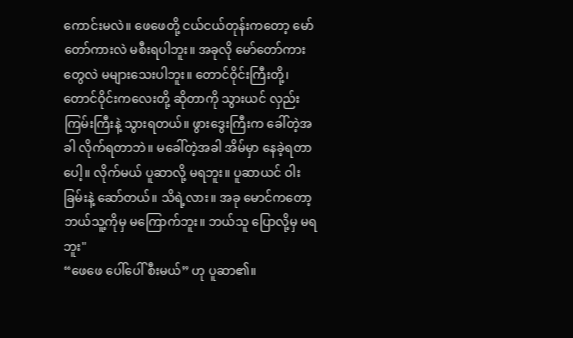ကောင်းမလဲ။ ဖေဖေတို့ ငယ်ငယ်တုန်းကတော့ မော်တော်ကားလဲ မစီးရပါဘူး။ အခုလို မော်တော်ကားတွေလဲ မများသေးပါဘူး။ တောင်ဝိုင်းကြီးတို့၊ တောင်ဝိုင်းကလေးတို့ ဆိုတာကို သွားယင် လှည်းကြမ်းကြီးနဲ့ သွားရတယ်။ ဖွားဒွေးကြီးက ခေါ်တဲ့အခါ လိုက်ရတာဘဲ။ မခေါ်တဲ့အခါ အိမ်မှာ နေခဲ့ရတာပေါ့။ လိုက်မယ် ပူဆာလို့ မရဘူး။ ပူဆာယင် ဝါးခြမ်းနဲ့ ဆော်တယ်။ သိရဲ့လား။ အခု မောင်ကတော့ ဘယ်သူ့ကိုမှ မကြောက်ဘူး။ ဘယ်သူ ပြောလို့မှ မရဘူး"
“ဖေဖေ ပေါ်ပေါ် စီးမယ်” ဟု ပူဆာ၏။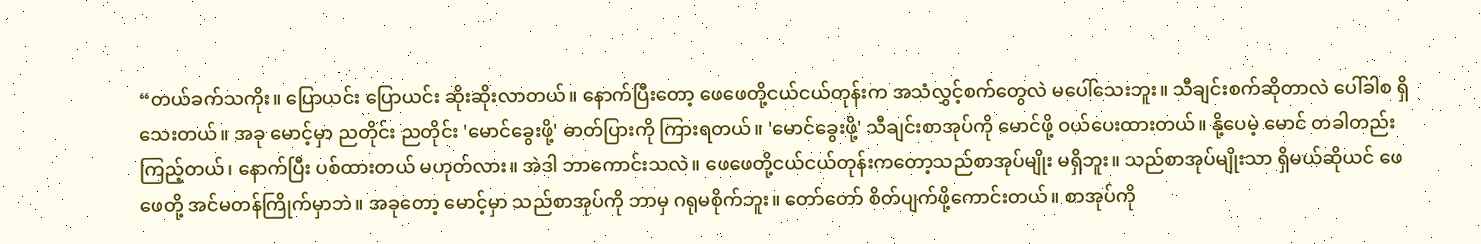“တယ်ခက်သကိုး။ ပြောယင်း ပြောယင်း ဆိုးဆိုးလာတယ်။ နောက်ပြီးတော့ ဖေဖေတို့ငယ်ငယ်တုန်းက အသံလွှင့်စက်တွေလဲ မပေါ်သေးဘူး။ သီချင်းစက်ဆိုတာလဲ ပေါ်ခါစ ရှိသေးတယ်။ အခု မောင့်မှာ ညတိုင်း ညတိုင်း 'မောင်ခွေးဖို့' ဓာတ်ပြားကို ကြားရတယ်။ 'မောင်ခွေးဖို့' သီချင်းစာအုပ်ကို မောင်ဖို့ ဝယ်ပေးထားတယ်။ နို့ပေမဲ့ မောင် တခါတည်း ကြည့်တယ်၊ နောက်ပြီး ပစ်ထားတယ် မဟုတ်လား။ အဲဒါ ဘာကောင်းသလဲ။ ဖေဖေတို့ငယ်ငယ်တုန်းကတော့သည်စာအုပ်မျိုး မရှိဘူး။ သည်စာအုပ်မျိုးသာ ရှိမယ်ဆိုယင် ဖေဖေတို့ အင်မတန်ကြိုက်မှာဘဲ။ အခုတော့ မောင့်မှာ သည်စာအုပ်ကို ဘာမှ ဂရုမစိုက်ဘူး။ တော်တော် စိတ်ပျက်ဖို့ကောင်းတယ်။ စာအုပ်ကို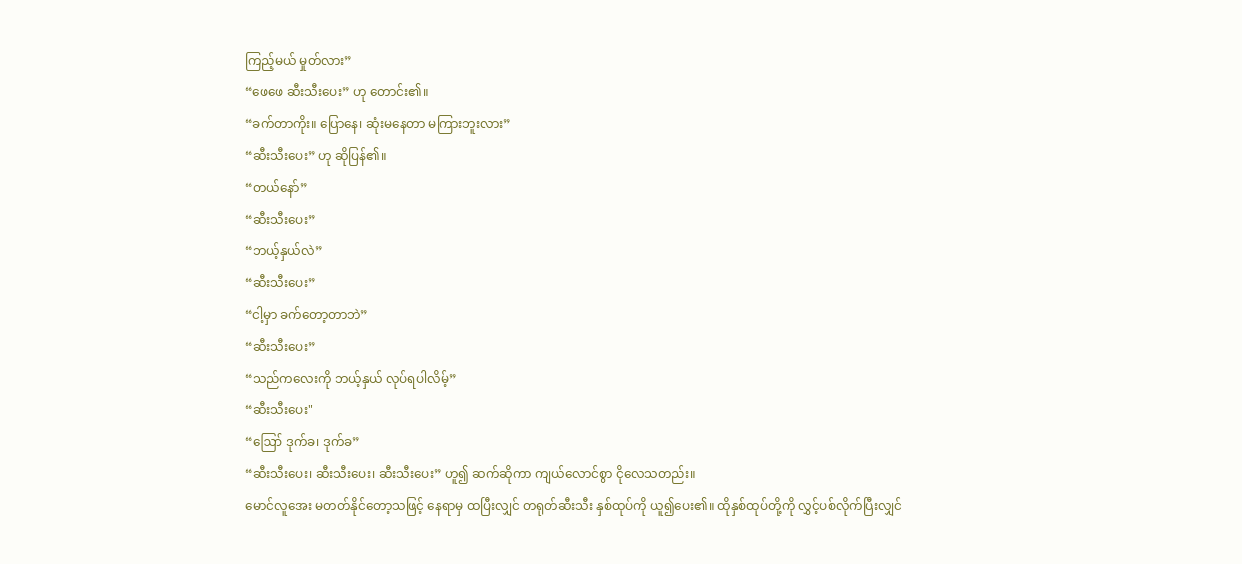ကြည့်မယ် မှုတ်လား”
“ဖေဖေ ဆီးသီးပေး” ဟု တောင်း၏။
“ခက်တာကိုး။ ပြောနေ၊ ဆုံးမနေတာ မကြားဘူးလား”
“ဆီးသီးပေး” ဟု ဆိုပြန်၏။
“တယ်နော်”
“ဆီးသီးပေး”
“ဘယ့်နှယ်လဲ”
“ဆီးသီးပေး”
“ငါ့မှာ ခက်တော့တာဘဲ”
“ဆီးသီးပေး”
“သည်ကလေးကို ဘယ့်နှယ် လုပ်ရပါလိမ့်”
“ဆီးသီးပေး"
“ဪ ဒုက်ခ၊ ဒုက်ခ”
“ဆီးသီးပေး၊ ဆီးသီးပေး၊ ဆီးသီးပေး” ဟူ၍ ဆက်ဆိုကာ ကျယ်လောင်စွာ ငိုလေသတည်း။
မောင်လူအေး မတတ်နိုင်တော့သဖြင့် နေရာမှ ထပြီးလျှင် တရုတ်ဆီးသီး နှစ်ထုပ်ကို ယူ၍ပေး၏။ ထိုနှစ်ထုပ်တို့ကို လွှင့်ပစ်လိုက်ပြီးလျှင်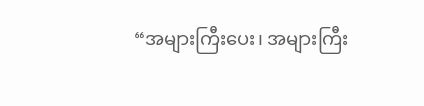“အများကြီးပေး၊ အများကြီး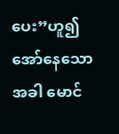ပေး”ဟူ၍ အော်နေသောအခါ မောင်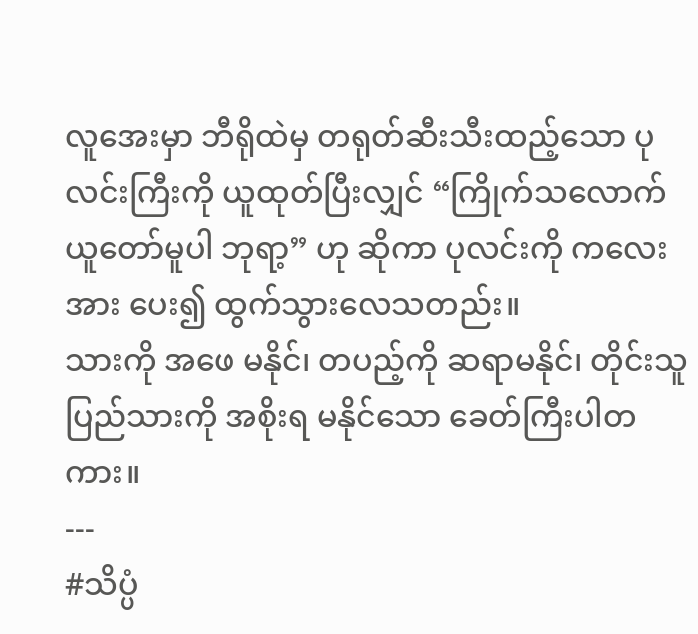လူအေးမှာ ဘီရိုထဲမှ တရုတ်ဆီးသီးထည့်သော ပုလင်းကြီးကို ယူထုတ်ပြီးလျှင် “ကြိုက်သလောက် ယူတော်မူပါ ဘုရာ့” ဟု ဆိုကာ ပုလင်းကို ကလေးအား ပေး၍ ထွက်သွားလေသတည်း။
သားကို အဖေ မနိုင်၊ တပည့်ကို ဆရာမနိုင်၊ တိုင်းသူပြည်သားကို အစိုးရ မနိုင်သော ခေတ်ကြီးပါတကား။
---
#သိပ္ပံ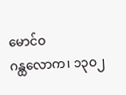မောင်ဝ
ဂန္ထလောက၊ ၁၃ဝ၂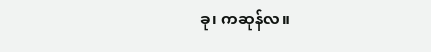ခု၊ ကဆုန်လ။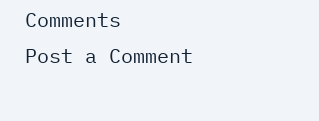Comments
Post a Comment